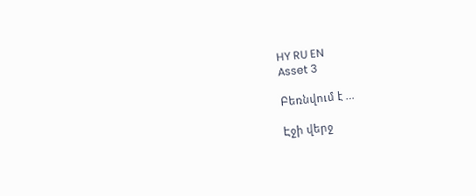HY RU EN
Asset 3

Բեռնվում է ...

Էջի վերջ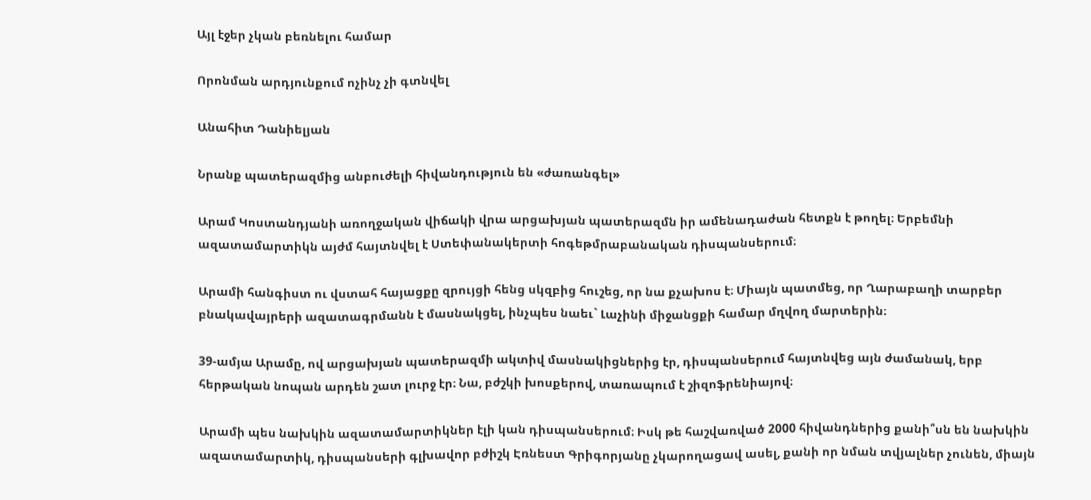Այլ էջեր չկան բեռնելու համար

Որոնման արդյունքում ոչինչ չի գտնվել

Անահիտ Դանիելյան

Նրանք պատերազմից անբուժելի հիվանդություն են «ժառանգել»

Արամ Կոստանդյանի առողջական վիճակի վրա արցախյան պատերազմն իր ամենադաժան հետքն է թողել։ Երբեմնի ազատամարտիկն այժմ հայտնվել է Ստեփանակերտի հոգեթմրաբանական դիսպանսերում։

Արամի հանգիստ ու վստահ հայացքը զրույցի հենց սկզբից հուշեց, որ նա քչախոս է։ Միայն պատմեց, որ Ղարաբաղի տարբեր բնակավայրերի ազատագրմանն է մասնակցել, ինչպես նաեւ` Լաչինի միջանցքի համար մղվող մարտերին։

39-ամյա Արամը, ով արցախյան պատերազմի ակտիվ մասնակիցներից էր, դիսպանսերում հայտնվեց այն ժամանակ, երբ հերթական նոպան արդեն շատ լուրջ էր։ Նա, բժշկի խոսքերով, տառապում է շիզոֆրենիայով։

Արամի պես նախկին ազատամարտիկներ էլի կան դիսպանսերում։ Իսկ թե հաշվառված 2000 հիվանդներից քանի՞սն են նախկին ազատամարտիկ, դիսպանսերի գլխավոր բժիշկ Էռնեստ Գրիգորյանը չկարողացավ ասել, քանի որ նման տվյալներ չունեն, միայն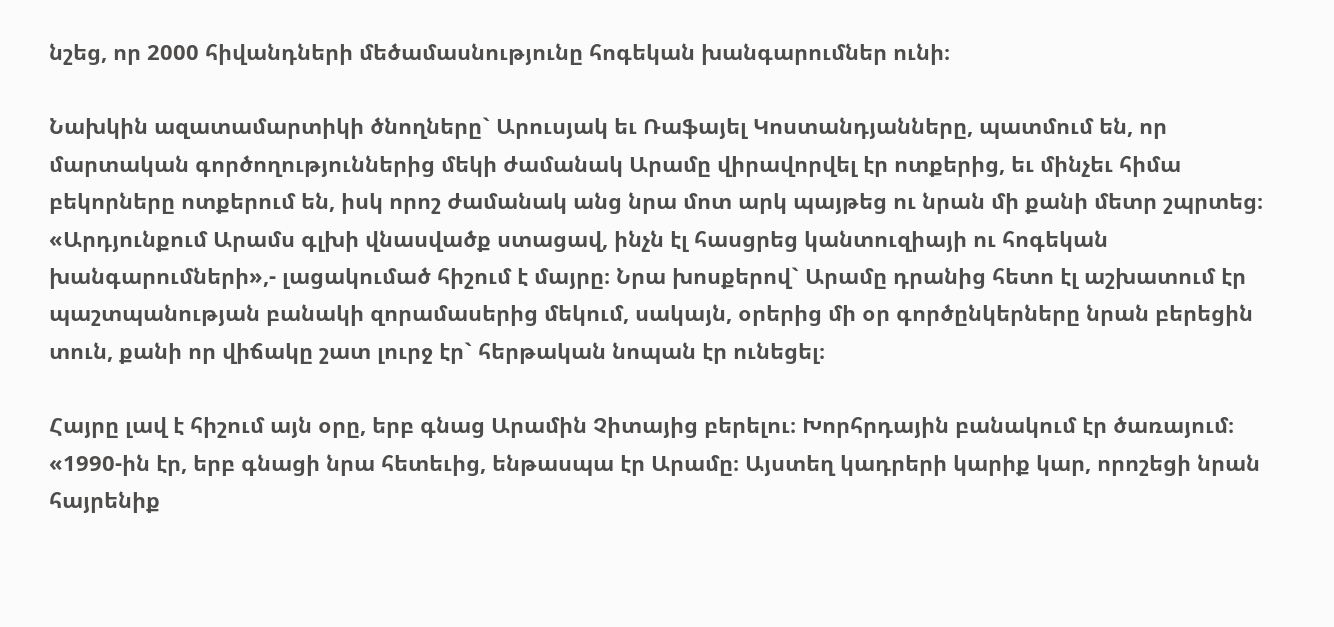նշեց, որ 2000 հիվանդների մեծամասնությունը հոգեկան խանգարումներ ունի։

Նախկին ազատամարտիկի ծնողները` Արուսյակ եւ Ռաֆայել Կոստանդյանները, պատմում են, որ մարտական գործողություններից մեկի ժամանակ Արամը վիրավորվել էր ոտքերից, եւ մինչեւ հիմա բեկորները ոտքերում են, իսկ որոշ ժամանակ անց նրա մոտ արկ պայթեց ու նրան մի քանի մետր շպրտեց։ «Արդյունքում Արամս գլխի վնասվածք ստացավ, ինչն էլ հասցրեց կանտուզիայի ու հոգեկան խանգարումների»,- լացակումած հիշում է մայրը։ Նրա խոսքերով` Արամը դրանից հետո էլ աշխատում էր պաշտպանության բանակի զորամասերից մեկում, սակայն, օրերից մի օր գործընկերները նրան բերեցին տուն, քանի որ վիճակը շատ լուրջ էր` հերթական նոպան էր ունեցել։

Հայրը լավ է հիշում այն օրը, երբ գնաց Արամին Չիտայից բերելու։ Խորհրդային բանակում էր ծառայում։ «1990-ին էր, երբ գնացի նրա հետեւից, ենթասպա էր Արամը։ Այստեղ կադրերի կարիք կար, որոշեցի նրան հայրենիք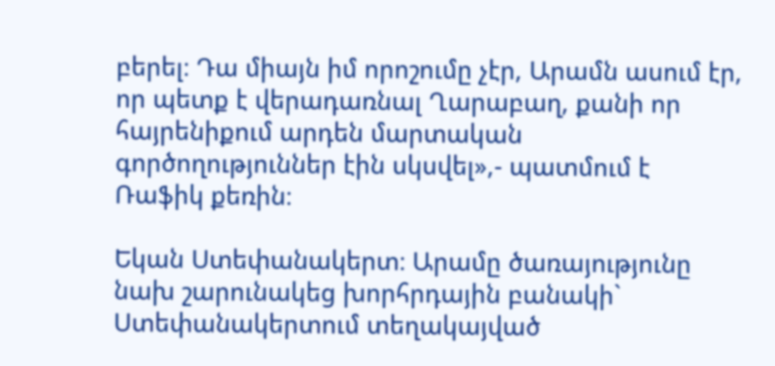բերել։ Դա միայն իմ որոշումը չէր, Արամն ասում էր, որ պետք է վերադառնալ Ղարաբաղ, քանի որ հայրենիքում արդեն մարտական գործողություններ էին սկսվել»,- պատմում է Ռաֆիկ քեռին։

Եկան Ստեփանակերտ։ Արամը ծառայությունը նախ շարունակեց խորհրդային բանակի` Ստեփանակերտում տեղակայված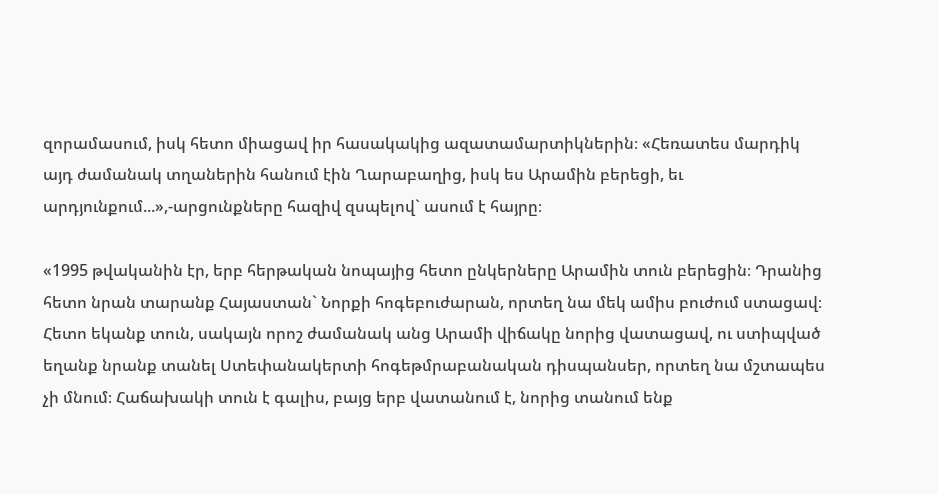զորամասում, իսկ հետո միացավ իր հասակակից ազատամարտիկներին։ «Հեռատես մարդիկ այդ ժամանակ տղաներին հանում էին Ղարաբաղից, իսկ ես Արամին բերեցի, եւ արդյունքում...»,-արցունքները հազիվ զսպելով` ասում է հայրը։

«1995 թվականին էր, երբ հերթական նոպայից հետո ընկերները Արամին տուն բերեցին։ Դրանից հետո նրան տարանք Հայաստան` Նորքի հոգեբուժարան, որտեղ նա մեկ ամիս բուժում ստացավ։ Հետո եկանք տուն, սակայն որոշ ժամանակ անց Արամի վիճակը նորից վատացավ, ու ստիպված եղանք նրանք տանել Ստեփանակերտի հոգեթմրաբանական դիսպանսեր, որտեղ նա մշտապես չի մնում։ Հաճախակի տուն է գալիս, բայց երբ վատանում է, նորից տանում ենք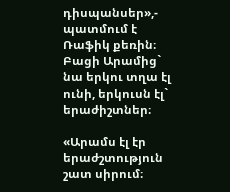դիսպանսեր»,- պատմում է Ռաֆիկ քեռին։ Բացի Արամից` նա երկու տղա էլ ունի, երկուսն էլ` երաժիշտներ։

«Արամս էլ էր երաժշտություն շատ սիրում։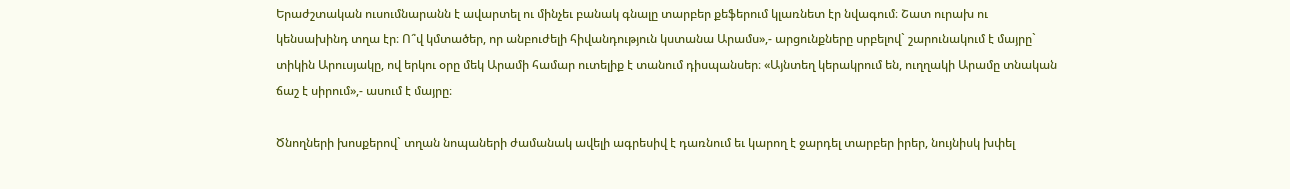Երաժշտական ուսումնարանն է ավարտել ու մինչեւ բանակ գնալը տարբեր քեֆերում կլառնետ էր նվագում։ Շատ ուրախ ու կենսախինդ տղա էր։ Ո՞վ կմտածեր, որ անբուժելի հիվանդություն կստանա Արամս»,- արցունքները սրբելով` շարունակում է մայրը` տիկին Արուսյակը, ով երկու օրը մեկ Արամի համար ուտելիք է տանում դիսպանսեր։ «Այնտեղ կերակրում են, ուղղակի Արամը տնական ճաշ է սիրում»,- ասում է մայրը։

Ծնողների խոսքերով` տղան նոպաների ժամանակ ավելի ագրեսիվ է դառնում եւ կարող է ջարդել տարբեր իրեր, նույնիսկ խփել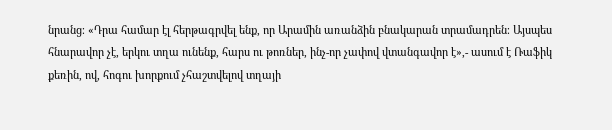նրանց։ «Դրա համար էլ հերթագրվել ենք, որ Արամին առանձին բնակարան տրամադրեն։ Այսպես հնարավոր չէ, երկու տղա ունենք, հարս ու թոռներ, ինչ-որ չափով վտանգավոր է»,- ասում է Ռաֆիկ քեռին, ով, հոգու խորքում չհաշտվելով տղայի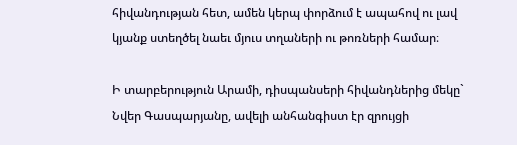հիվանդության հետ, ամեն կերպ փորձում է ապահով ու լավ կյանք ստեղծել նաեւ մյուս տղաների ու թոռների համար։

Ի տարբերություն Արամի, դիսպանսերի հիվանդներից մեկը` Նվեր Գասպարյանը, ավելի անհանգիստ էր զրույցի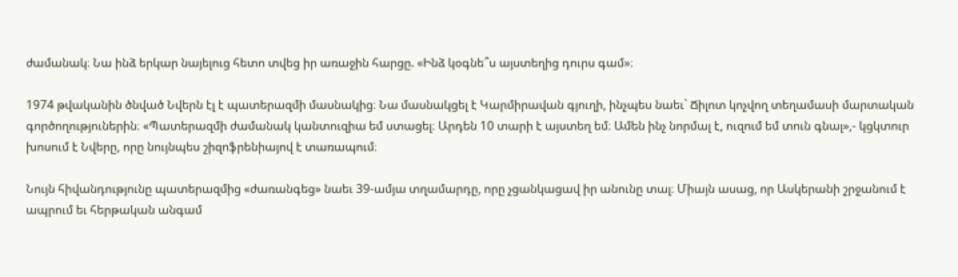ժամանակ։ Նա ինձ երկար նայելուց հետո տվեց իր առաջին հարցը. «Ինձ կօգնե՞ս այստեղից դուրս գամ»։

1974 թվականին ծնված Նվերն էլ է պատերազմի մասնակից։ Նա մասնակցել է Կարմիրավան գյուղի, ինչպես նաեւ` Ճիլոտ կոչվող տեղամասի մարտական գործողություներին։ «Պատերազմի ժամանակ կանտուզիա եմ ստացել։ Արդեն 10 տարի է այստեղ եմ։ Ամեն ինչ նորմալ է, ուզում եմ տուն գնալ»,- կցկտուր խոսում է Նվերը, որը նույնպես շիզոֆրենիայով է տառապում։

Նույն հիվանդությունը պատերազմից «ժառանգեց» նաեւ 39-ամյա տղամարդը, որը չցանկացավ իր անունը տալ։ Միայն ասաց, որ Ասկերանի շրջանում է ապրում եւ հերթական անգամ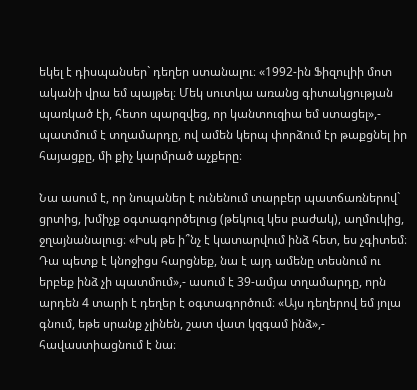եկել է դիսպանսեր` դեղեր ստանալու։ «1992-ին Ֆիզուլիի մոտ ականի վրա եմ պայթել։ Մեկ սուտկա առանց գիտակցության պառկած էի, հետո պարզվեց, որ կանտուզիա եմ ստացել»,- պատմում է տղամարդը, ով ամեն կերպ փորձում էր թաքցնել իր հայացքը, մի քիչ կարմրած աչքերը։

Նա ասում է, որ նոպաներ է ունենում տարբեր պատճառներով` ցրտից, խմիչք օգտագործելուց (թեկուզ կես բաժակ), աղմուկից, ջղայնանալուց։ «Իսկ թե ի՞նչ է կատարվում ինձ հետ, ես չգիտեմ։ Դա պետք է կնոջիցս հարցնեք, նա է այդ ամենը տեսնում ու երբեք ինձ չի պատմում»,- ասում է 39-ամյա տղամարդը, որն արդեն 4 տարի է դեղեր է օգտագործում։ «Այս դեղերով եմ յոլա գնում, եթե սրանք չլինեն, շատ վատ կզգամ ինձ»,- հավաստիացնում է նա։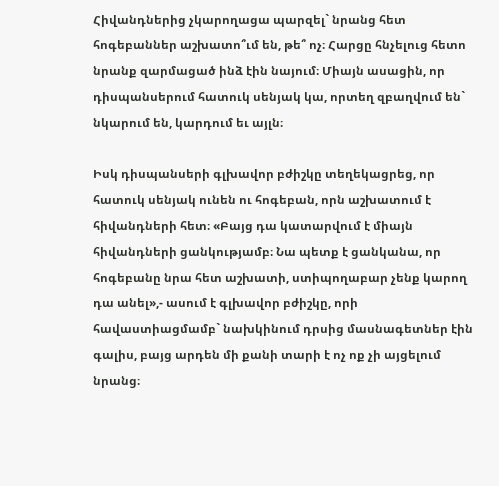Հիվանդներից չկարողացա պարզել` նրանց հետ հոգեբաններ աշխատո՞ւմ են, թե՞ ոչ։ Հարցը հնչելուց հետո նրանք զարմացած ինձ էին նայում։ Միայն ասացին, որ դիսպանսերում հատուկ սենյակ կա, որտեղ զբաղվում են` նկարում են, կարդում եւ այլն։

Իսկ դիսպանսերի գլխավոր բժիշկը տեղեկացրեց, որ հատուկ սենյակ ունեն ու հոգեբան, որն աշխատում է հիվանդների հետ։ «Բայց դա կատարվում է միայն հիվանդների ցանկությամբ։ Նա պետք է ցանկանա, որ հոգեբանը նրա հետ աշխատի, ստիպողաբար չենք կարող դա անել»,- ասում է գլխավոր բժիշկը, որի հավաստիացմամբ` նախկինում դրսից մասնագետներ էին գալիս, բայց արդեն մի քանի տարի է ոչ ոք չի այցելում նրանց։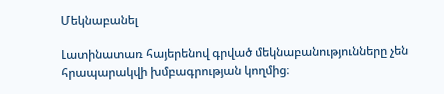Մեկնաբանել

Լատինատառ հայերենով գրված մեկնաբանությունները չեն հրապարակվի խմբագրության կողմից։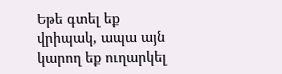Եթե գտել եք վրիպակ, ապա այն կարող եք ուղարկել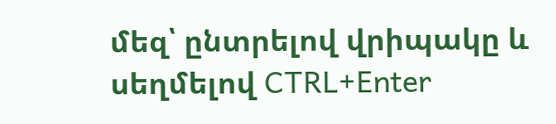մեզ՝ ընտրելով վրիպակը և սեղմելով CTRL+Enter